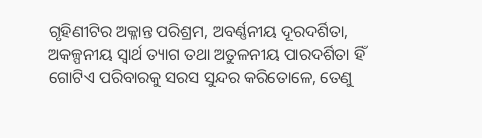ଗୃହିଣୀଟିର ଅକ୍ଳାନ୍ତ ପରିଶ୍ରମ, ଅବର୍ଣ୍ଣନୀୟ ଦୂରଦର୍ଶିତା, ଅକଳ୍ପନୀୟ ସ୍ବାର୍ଥ ତ୍ୟାଗ ତଥା ଅତୁଳନୀୟ ପାରଦର୍ଶିତା ହିଁ ଗୋଟିଏ ପରିବାରକୁ ସରସ ସୁନ୍ଦର କରିତୋଳେ, ତେଣୁ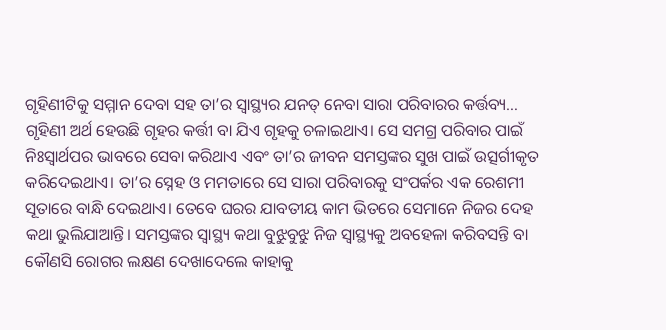ଗୃହିଣୀଟିକୁ ସମ୍ମାନ ଦେବା ସହ ତା’ର ସ୍ବାସ୍ଥ୍ୟର ଯନତ୍ ନେବା ସାରା ପରିବାରର କର୍ତ୍ତବ୍ୟ…
ଗୃହିଣୀ ଅର୍ଥ ହେଉଛି ଗୃହର କର୍ତ୍ତୀ ବା ଯିଏ ଗୃହକୁ ଚଳାଇଥାଏ। ସେ ସମଗ୍ର ପରିବାର ପାଇଁ ନିଃସ୍ବାର୍ଥପର ଭାବରେ ସେବା କରିଥାଏ ଏବଂ ତା’ର ଜୀବନ ସମସ୍ତଙ୍କର ସୁଖ ପାଇଁ ଉତ୍ସର୍ଗୀକୃତ କରିଦେଇଥାଏ। ତା’ର ସ୍ନେହ ଓ ମମତାରେ ସେ ସାରା ପରିବାରକୁ ସଂପର୍କର ଏକ ରେଶମୀ ସୂତାରେ ବାନ୍ଧି ଦେଇଥାଏ। ତେବେ ଘରର ଯାବତୀୟ କାମ ଭିତରେ ସେମାନେ ନିଜର ଦେହ କଥା ଭୁଲିଯାଆନ୍ତି। ସମସ୍ତଙ୍କର ସ୍ବାସ୍ଥ୍ୟ କଥା ବୁଝୁବୁଝୁ ନିଜ ସ୍ବାସ୍ଥ୍ୟକୁ ଅବହେଳା କରିବସନ୍ତି ବା କୌଣସି ରୋଗର ଲକ୍ଷଣ ଦେଖାଦେଲେ କାହାକୁ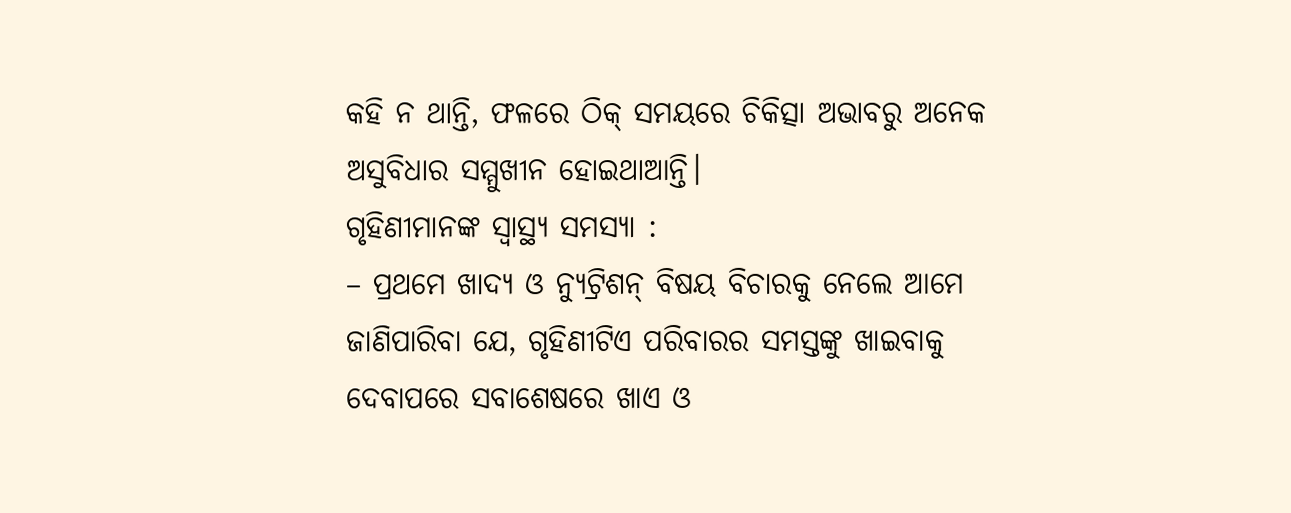କହି ନ ଥାନ୍ତି, ଫଳରେ ଠିକ୍ ସମୟରେ ଚିକିତ୍ସା ଅଭାବରୁ ଅନେକ ଅସୁବିଧାର ସମ୍ମୁଖୀନ ହୋଇଥାଆନ୍ତି।
ଗୃହିଣୀମାନଙ୍କ ସ୍ବାସ୍ଥ୍ୟ ସମସ୍ୟା :
– ପ୍ରଥମେ ଖାଦ୍ୟ ଓ ନ୍ୟୁଟ୍ରିଶନ୍ ବିଷୟ ବିଚାରକୁ ନେଲେ ଆମେ ଜାଣିପାରିବା ଯେ, ଗୃହିଣୀଟିଏ ପରିବାରର ସମସ୍ତଙ୍କୁ ଖାଇବାକୁ ଦେବାପରେ ସବାଶେଷରେ ଖାଏ ଓ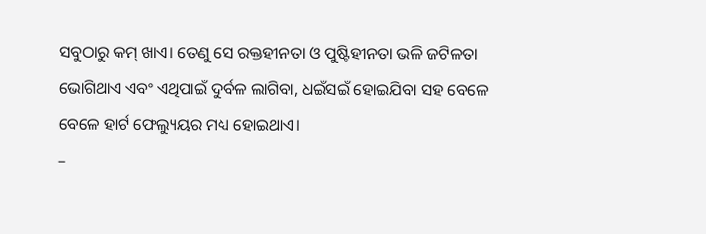ସବୁଠାରୁ କମ୍ ଖାଏ। ତେଣୁ ସେ ରକ୍ତହୀନତା ଓ ପୁଷ୍ଟିହୀନତା ଭଳି ଜଟିଳତା ଭୋଗିଥାଏ ଏବଂ ଏଥିପାଇଁ ଦୁର୍ବଳ ଲାଗିବା, ଧଇଁସଇଁ ହୋଇଯିବା ସହ ବେଳେ ବେଳେ ହାର୍ଟ ଫେଲ୍ୟୁୟର ମଧ୍ୟ ହୋଇଥାଏ।
–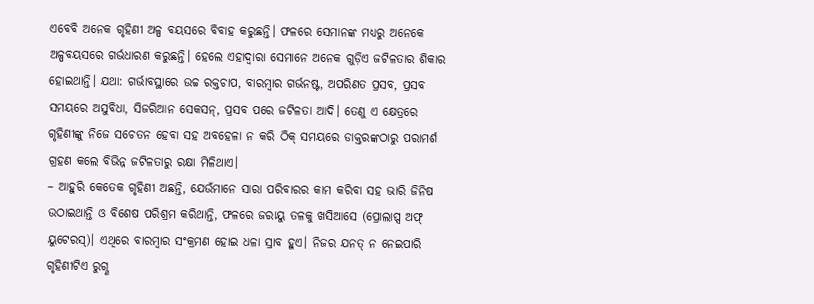ଏବେବି ଅନେକ ଗୃହିଣୀ ଅଳ୍ପ ବୟସରେ ବିବାହ କରୁଛନ୍ତି। ଫଳରେ ସେମାନଙ୍କ ମଧ୍ୟରୁ ଅନେକେ ଅଳ୍ପବୟସରେ ଗର୍ଭଧାରଣ କରୁଛନ୍ତି। ହେଲେ ଏହାଦ୍ୱାରା ସେମାନେ ଅନେକ ଗୁଡ଼ିଏ ଜଟିଳତାର ଶିକାର ହୋଇଥାନ୍ତି। ଯଥା: ଗର୍ଭାବସ୍ଥାରେ ଉଚ୍ଚ ରକ୍ତଚାପ, ବାରମ୍ବାର ଗର୍ଭନଷ୍ଟ, ଅପରିଣତ ପ୍ରସବ, ପ୍ରସବ ସମୟରେ ଅସୁବିଧା, ସିଜରିଆନ ସେକସନ୍, ପ୍ରସବ ପରେ ଜଟିଳତା ଆଦି। ତେଣୁ ଏ କ୍ଷେତ୍ରରେ ଗୃହିଣୀଙ୍କୁ ନିଜେ ସଚେତନ ହେବା ସହ ଅବହେଳା ନ କରି ଠିକ୍ ସମୟରେ ଡାକ୍ତରଙ୍କଠାରୁ ପରାମର୍ଶ ଗ୍ରହଣ କଲେ ବିଭିନ୍ନ ଜଟିଳତାରୁ ରକ୍ଷା ମିଳିଥାଏ।
– ଆହୁରି କେତେକ ଗୃହିଣୀ ଅଛନ୍ତି, ଯେଉଁମାନେ ସାରା ପରିବାରର କାମ କରିବା ସହ ଭାରି ଜିନିଷ ଉଠାଇଥାନ୍ତି ଓ ବିଶେଷ ପରିଶ୍ରମ କରିଥାନ୍ତି, ଫଳରେ ଜରାୟୁ ତଳକୁ ଖସିଆସେ (ପ୍ରୋଲାପ୍ସ ଅଫ୍ ୟୁଟେରସ୍)। ଏଥିରେ ବାରମ୍ବାର ସଂକ୍ରମଣ ହୋଇ ଧଳା ସ୍ରାବ ହୁଏ। ନିଜର ଯନତ୍ ନ ନେଇପାରି ଗୃହିଣୀଟିଏ ରୁଗ୍ଣ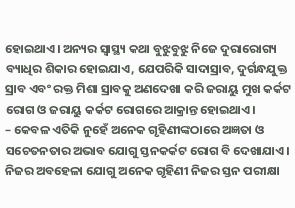ହୋଇଥାଏ। ଅନ୍ୟର ସ୍ବାସ୍ଥ୍ୟ କଥା ବୁଝୁବୁଝୁ ନିଜେ ଦୁରାରୋଗ୍ୟ ବ୍ୟାଧିର ଶିକାର ହୋଇଯାଏ, ଯେପରିକି ସାଦାସ୍ରାବ, ଦୁର୍ଗନ୍ଧଯୁକ୍ତ ସ୍ରାବ ଏବଂ ରକ୍ତ ମିଶା ସ୍ରାବକୁ ଅଣଦେଖା କରି ଜରାୟୁ ମୁଖ କର୍କଟ ରୋଗ ଓ ଜରାୟୁ କର୍କଟ ରୋଗରେ ଆକ୍ରାନ୍ତ ହୋଇଥାଏ।
– କେବଳ ଏତିକି ନୁହେଁ ଅନେକ ଗୃହିଣୀଙ୍କଠାରେ ଅଜ୍ଞତା ଓ ସଚେତନତାର ଅଭାବ ଯୋଗୁ ସ୍ତନକର୍କଟ ରୋଗ ବି ଦେଖାଯାଏ। ନିଜର ଅବହେଳା ଯୋଗୁ ଅନେକ ଗୃହିଣୀ ନିଜର ସ୍ତନ ପରୀକ୍ଷା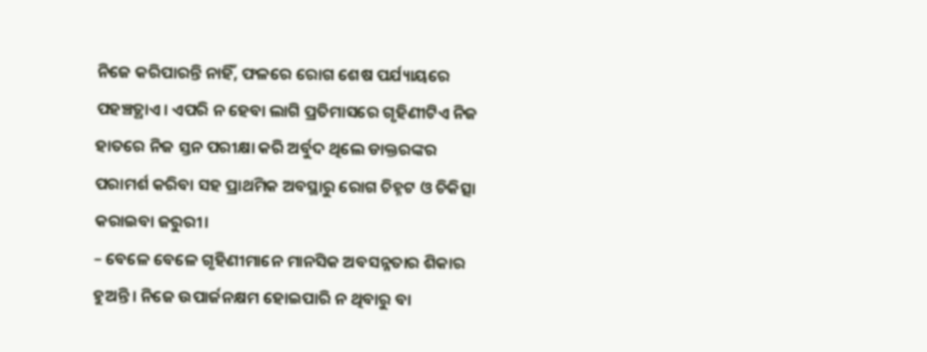ନିଜେ କରିପାରନ୍ତି ନାହିଁ, ଫଳରେ ରୋଗ ଶେଷ ପର୍ଯ୍ୟାୟରେ ପହଞ୍ଚତ୍ଥାଏ। ଏପରି ନ ହେବା ଲାଗି ପ୍ରତିମାସରେ ଗୃହିଣୀଟିଏ ନିଜ ହାତରେ ନିଜ ସ୍ତନ ପରୀକ୍ଷା କରି ଅର୍ବୁଦ ଥିଲେ ଡାକ୍ତରଙ୍କର ପରାମର୍ଶ କରିବା ସହ ପ୍ରାଥମିକ ଅବସ୍ଥାରୁ ରୋଗ ଚିହ୍ନଟ ଓ ଚିକିତ୍ସା କରାଇବା ଜରୁରୀ।
– ବେଳେ ବେଳେ ଗୃହିଣୀମାନେ ମାନସିକ ଅବସନ୍ନତାର ଶିକାର ହୁଅନ୍ତି। ନିଜେ ଉପାର୍ଜନକ୍ଷମ ହୋଇପାରି ନ ଥିବାରୁ ବା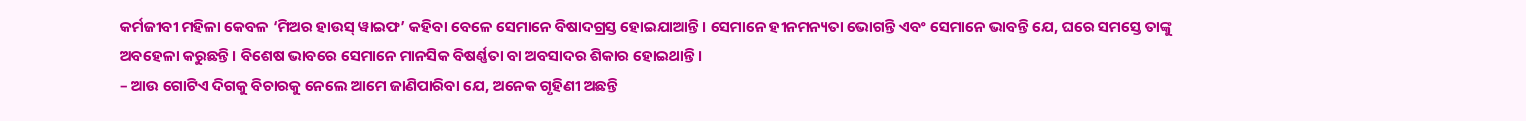କର୍ମଜୀବୀ ମହିଳା କେବଳ ‘ମିଅର ହାଉସ୍ ୱାଇଫ’ କହିବା ବେଳେ ସେମାନେ ବିଷାଦଗ୍ରସ୍ତ ହୋଇଯାଆନ୍ତି। ସେମାନେ ହୀନମନ୍ୟତା ଭୋଗନ୍ତି ଏବଂ ସେମାନେ ଭାବନ୍ତି ଯେ, ଘରେ ସମସ୍ତେ ତାଙ୍କୁ ଅବହେଳା କରୁଛନ୍ତି। ବିଶେଷ ଭାବରେ ସେମାନେ ମାନସିକ ବିଷର୍ଣ୍ଣତା ବା ଅବସାଦର ଶିକାର ହୋଇଥାନ୍ତି।
– ଆଉ ଗୋଟିଏ ଦିଗକୁ ବିଚାରକୁ ନେଲେ ଆମେ ଜାଣିପାରିବା ଯେ, ଅନେକ ଗୃହିଣୀ ଅଛନ୍ତି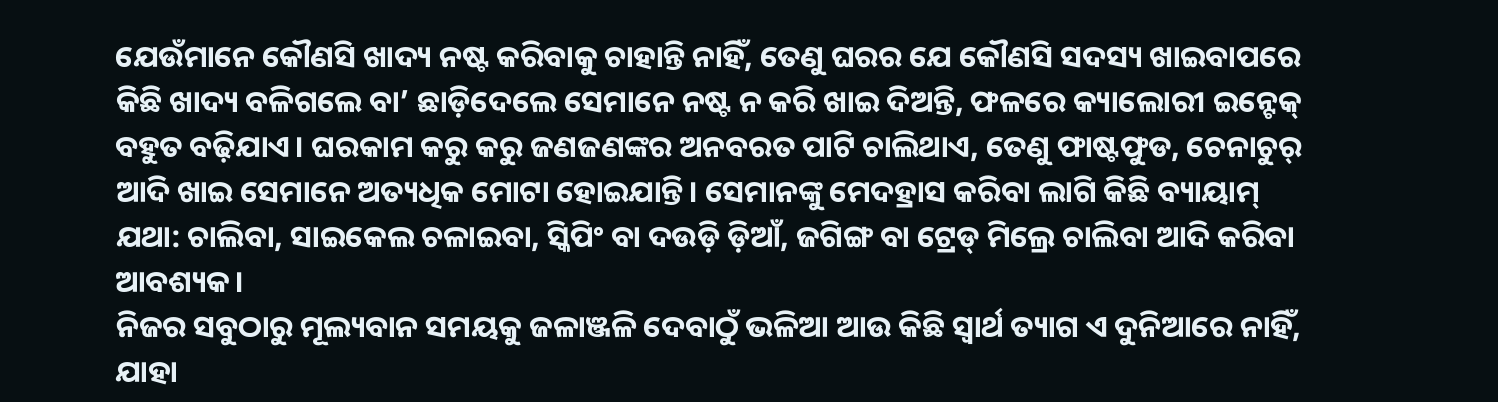ଯେଉଁମାନେ କୌଣସି ଖାଦ୍ୟ ନଷ୍ଟ କରିବାକୁ ଚାହାନ୍ତି ନାହିଁ, ତେଣୁ ଘରର ଯେ କୌଣସି ସଦସ୍ୟ ଖାଇବାପରେ କିଛି ଖାଦ୍ୟ ବଳିଗଲେ ବା’ ଛାଡ଼ିଦେଲେ ସେମାନେ ନଷ୍ଟ ନ କରି ଖାଇ ଦିଅନ୍ତି, ଫଳରେ କ୍ୟାଲୋରୀ ଇନ୍ଟେକ୍ ବହୁତ ବଢ଼ିଯାଏ। ଘରକାମ କରୁ କରୁ ଜଣଜଣଙ୍କର ଅନବରତ ପାଟି ଚାଲିଥାଏ, ତେଣୁ ଫାଷ୍ଟଫୁଡ, ଚେନାଚୁର୍ ଆଦି ଖାଇ ସେମାନେ ଅତ୍ୟଧିକ ମୋଟା ହୋଇଯାନ୍ତି। ସେମାନଙ୍କୁ ମେଦହ୍ରାସ କରିବା ଲାଗି କିଛି ବ୍ୟାୟାମ୍ ଯଥା: ଚାଲିବା, ସାଇକେଲ ଚଳାଇବା, ସ୍କିପିଂ ବା ଦଉଡ଼ି ଡ଼ିଆଁ, ଜଗିଙ୍ଗ ବା ଟ୍ରେଡ୍ ମିଲ୍ରେ ଚାଲିବା ଆଦି କରିବା ଆବଶ୍ୟକ।
ନିଜର ସବୁଠାରୁ ମୂଲ୍ୟବାନ ସମୟକୁ ଜଳାଞ୍ଜଳି ଦେବାଠୁଁ ଭଳିଆ ଆଉ କିଛି ସ୍ବାର୍ଥ ତ୍ୟାଗ ଏ ଦୁନିଆରେ ନାହିଁ, ଯାହା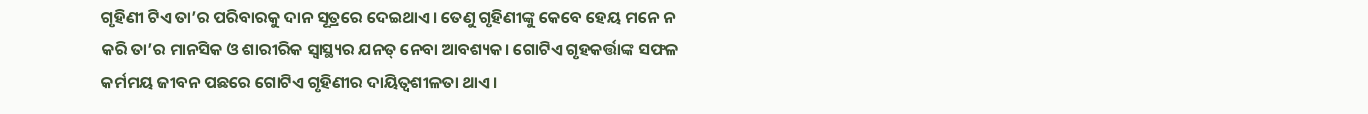ଗୃହିଣୀ ଟିଏ ତା’ର ପରିବାରକୁ ଦାନ ସୂତ୍ରରେ ଦେଇଥାଏ। ତେଣୁ ଗୃହିଣୀଙ୍କୁ କେବେ ହେୟ ମନେ ନ କରି ତା’ର ମାନସିକ ଓ ଶାରୀରିକ ସ୍ବାସ୍ଥ୍ୟର ଯନତ୍ ନେବା ଆବଶ୍ୟକ। ଗୋଟିଏ ଗୃହକର୍ତ୍ତାଙ୍କ ସଫଳ କର୍ମମୟ ଜୀବନ ପଛରେ ଗୋଟିଏ ଗୃହିଣୀର ଦାୟିତ୍ୱଶୀଳତା ଥାଏ।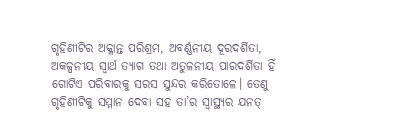ଗୃହିଣୀଟିର ଅକ୍ଳାନ୍ତ ପରିଶ୍ରମ, ଅବର୍ଣ୍ଣନୀୟ ଦୂରଦର୍ଶିତା, ଅକଳ୍ପନୀୟ ସ୍ବାର୍ଥ ତ୍ୟାଗ ତଥା ଅତୁଳନୀୟ ପାରଦର୍ଶିତା ହିଁ ଗୋଟିଏ ପରିବାରକୁ ସରସ ସୁନ୍ଦର କରିତୋଳେ। ତେଣୁ ଗୃହିଣୀଟିକୁ ସମ୍ମାନ ଦେବା ସହ ତା’ର ସ୍ବାସ୍ଥ୍ୟର ଯନତ୍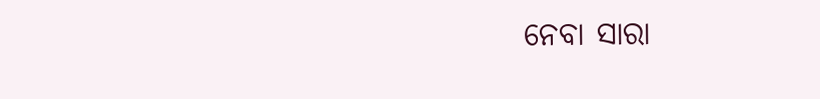ନେବା ସାରା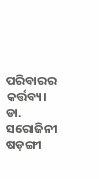ପରିବାରର କର୍ତ୍ତବ୍ୟ।
ଡା. ସରୋଜିନୀ ଷଡ଼ଙ୍ଗୀ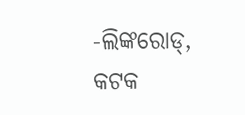-ଲିଙ୍କରୋଡ୍, କଟକ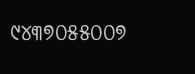୯୪୩୭୦୫୫୦୦୭